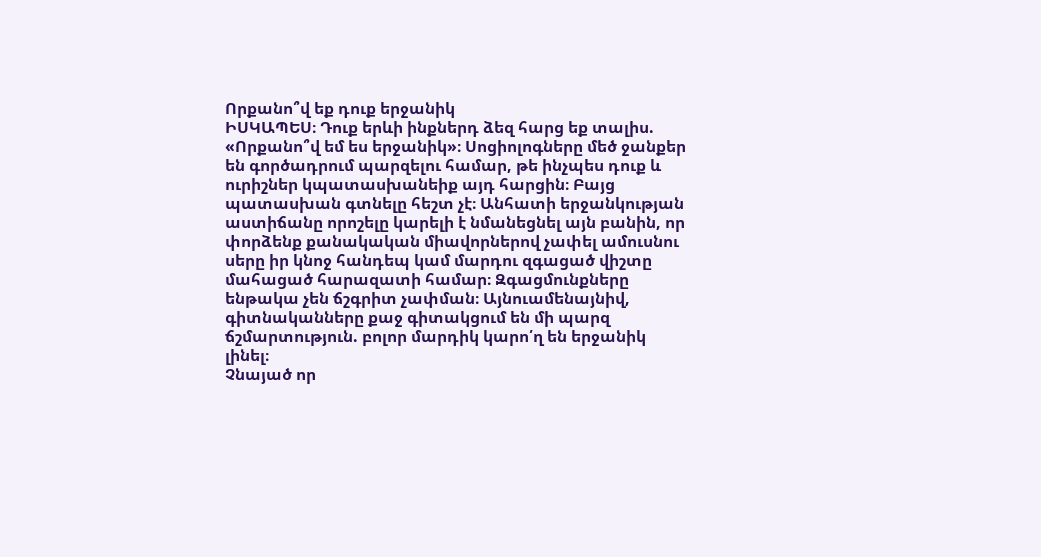Որքանո՞վ եք դուք երջանիկ
ԻՍԿԱՊԵՍ։ Դուք երևի ինքներդ ձեզ հարց եք տալիս. «Որքանո՞վ եմ ես երջանիկ»։ Սոցիոլոգները մեծ ջանքեր են գործադրում պարզելու համար, թե ինչպես դուք և ուրիշներ կպատասխանեիք այդ հարցին։ Բայց պատասխան գտնելը հեշտ չէ։ Անհատի երջանկության աստիճանը որոշելը կարելի է նմանեցնել այն բանին, որ փորձենք քանակական միավորներով չափել ամուսնու սերը իր կնոջ հանդեպ կամ մարդու զգացած վիշտը մահացած հարազատի համար։ Զգացմունքները ենթակա չեն ճշգրիտ չափման։ Այնուամենայնիվ, գիտնականները քաջ գիտակցում են մի պարզ ճշմարտություն. բոլոր մարդիկ կարո՛ղ են երջանիկ լինել։
Չնայած որ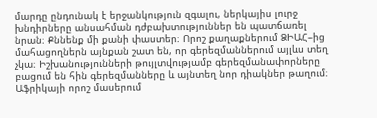մարդը ընդունակ է երջանկություն զգալու, ներկայիս լուրջ խնդիրները անսահման դժբախտություններ են պատճառել նրան։ Քննենք մի քանի փաստեր։ Որոշ քաղաքներում ՁԻԱՀ–ից մահացողներն այնքան շատ են, որ գերեզմաններում այլևս տեղ չկա։ Իշխանությունների թույլտվությամբ գերեզմանափորները բացում են հին գերեզմանները և այնտեղ նոր դիակներ թաղում։ Աֆրիկայի որոշ մասերում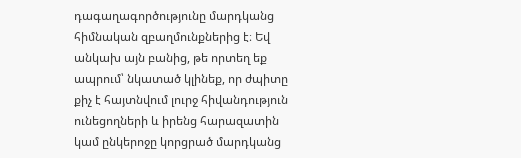դագաղագործությունը մարդկանց հիմնական զբաղմունքներից է։ Եվ անկախ այն բանից, թե որտեղ եք ապրում՝ նկատած կլինեք, որ ժպիտը քիչ է հայտնվում լուրջ հիվանդություն ունեցողների և իրենց հարազատին կամ ընկերոջը կորցրած մարդկանց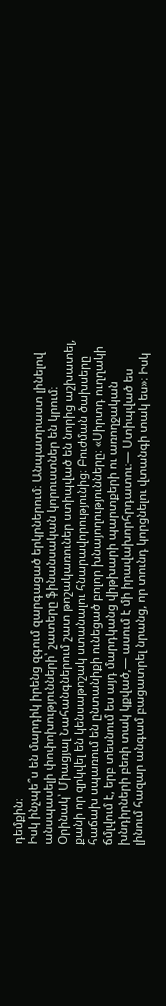դեմքին։
Իսկ ինչպե՞ս են մարդիկ իրենց զգում զարգացած երկրներում։ Անպատրաստ լինելով անսպասելի փոփոխությունների՝ շատերը ֆինանսական կորուստներ են կրում։ Օրինակ՝ Միացյալ Նահանգներում շատ թոշակառուներ ստիպված են նորից աշխատել, քանի որ զրկվել են կենսաթոշակ ստանալու հնարավորությունից։ Բուժման ծախսերը հաճախ սպառում են ընտանիքի ունեցած բոլոր խնայողությունները։ «Սիրտդ ուղղակի ճմլվում է, երբ տեսնում ես այդ մարդկանց վիթխարի պարտքերի ու առողջական խնդիրների բեռի տակ կքված,— ասում է մի իրավախորհրդատու։— Ստիպված ես լինում հազար անգամ բացատրել նրանց, որ տունդ կորցնելու վտանգի տակ ես»։ Իսկ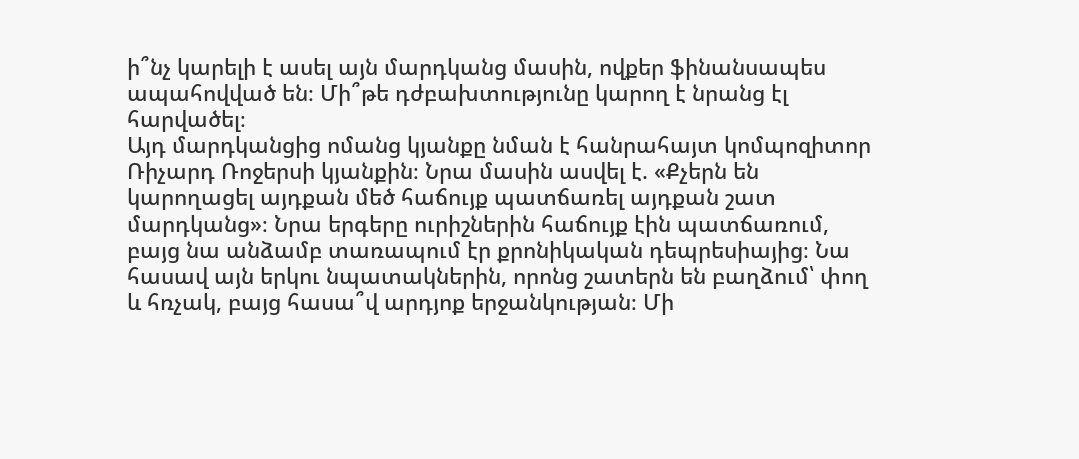ի՞նչ կարելի է ասել այն մարդկանց մասին, ովքեր ֆինանսապես ապահովված են։ Մի՞թե դժբախտությունը կարող է նրանց էլ հարվածել։
Այդ մարդկանցից ոմանց կյանքը նման է հանրահայտ կոմպոզիտոր Ռիչարդ Ռոջերսի կյանքին։ Նրա մասին ասվել է. «Քչերն են կարողացել այդքան մեծ հաճույք պատճառել այդքան շատ մարդկանց»։ Նրա երգերը ուրիշներին հաճույք էին պատճառում, բայց նա անձամբ տառապում էր քրոնիկական դեպրեսիայից։ Նա հասավ այն երկու նպատակներին, որոնց շատերն են բաղձում՝ փող և հռչակ, բայց հասա՞վ արդյոք երջանկության։ Մի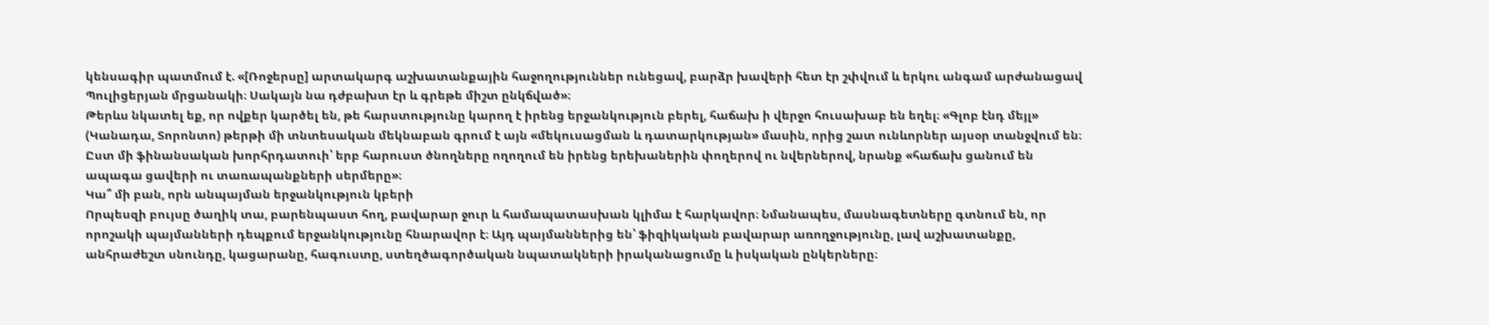կենսագիր պատմում է. «[Ռոջերսը] արտակարգ աշխատանքային հաջողություններ ունեցավ, բարձր խավերի հետ էր շփվում և երկու անգամ արժանացավ Պուլիցերյան մրցանակի։ Սակայն նա դժբախտ էր և գրեթե միշտ ընկճված»։
Թերևս նկատել եք, որ ովքեր կարծել են, թե հարստությունը կարող է իրենց երջանկություն բերել, հաճախ ի վերջո հուսախաբ են եղել։ «Գլոբ էնդ մեյլ» (Կանադա, Տորոնտո) թերթի մի տնտեսական մեկնաբան գրում է այն «մեկուսացման և դատարկության» մասին, որից շատ ունևորներ այսօր տանջվում են։ Ըստ մի ֆինանսական խորհրդատուի՝ երբ հարուստ ծնողները ողողում են իրենց երեխաներին փողերով ու նվերներով, նրանք «հաճախ ցանում են ապագա ցավերի ու տառապանքների սերմերը»։
Կա՞ մի բան, որն անպայման երջանկություն կբերի
Որպեսզի բույսը ծաղիկ տա, բարենպաստ հող, բավարար ջուր և համապատասխան կլիմա է հարկավոր։ Նմանապես, մասնագետները գտնում են, որ որոշակի պայմանների դեպքում երջանկությունը հնարավոր է։ Այդ պայմաններից են՝ ֆիզիկական բավարար առողջությունը, լավ աշխատանքը, անհրաժեշտ սնունդը, կացարանը, հագուստը, ստեղծագործական նպատակների իրականացումը և իսկական ընկերները։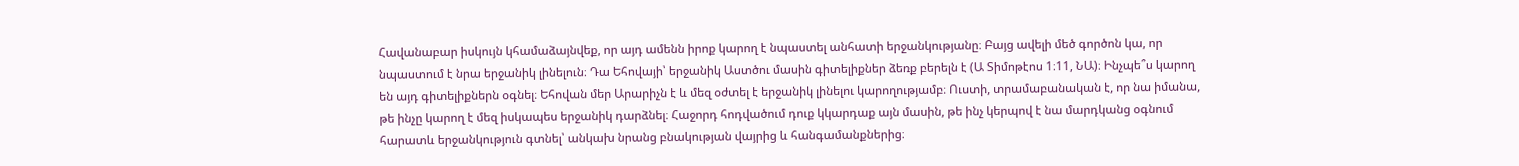Հավանաբար իսկույն կհամաձայնվեք, որ այդ ամենն իրոք կարող է նպաստել անհատի երջանկությանը։ Բայց ավելի մեծ գործոն կա, որ նպաստում է նրա երջանիկ լինելուն։ Դա Եհովայի՝ երջանիկ Աստծու մասին գիտելիքներ ձեռք բերելն է (Ա Տիմոթէոս 1։11, ՆԱ)։ Ինչպե՞ս կարող են այդ գիտելիքներն օգնել։ Եհովան մեր Արարիչն է և մեզ օժտել է երջանիկ լինելու կարողությամբ։ Ուստի, տրամաբանական է, որ նա իմանա, թե ինչը կարող է մեզ իսկապես երջանիկ դարձնել։ Հաջորդ հոդվածում դուք կկարդաք այն մասին, թե ինչ կերպով է նա մարդկանց օգնում հարատև երջանկություն գտնել՝ անկախ նրանց բնակության վայրից և հանգամանքներից։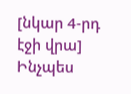[նկար 4-րդ էջի վրա]
Ինչպես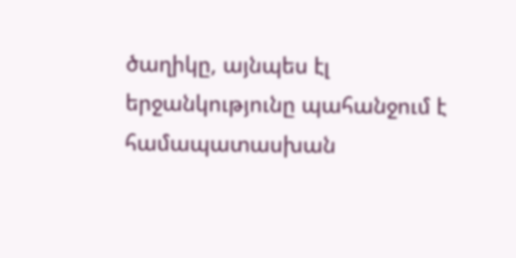ծաղիկը, այնպես էլ երջանկությունը պահանջում է համապատասխան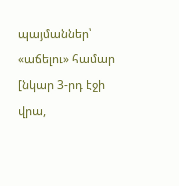պայմաններ՝ «աճելու» համար
[նկար 3-րդ էջի վրա,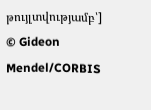թույլտվությամբ՝]
© Gideon Mendel/CORBIS